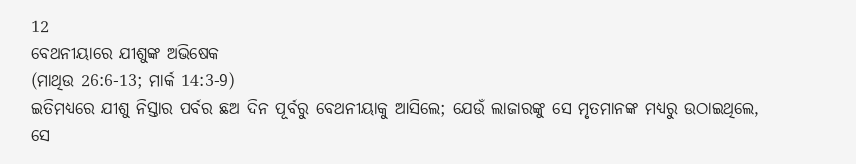12
ବେଥନୀୟାରେ ଯୀଶୁଙ୍କ ଅଭିଷେକ
(ମାଥିଉ 26:6-13; ମାର୍କ 14:3-9)
ଇତିମଧ୍ୟରେ ଯୀଶୁ ନିସ୍ତାର ପର୍ବର ଛଅ ଦିନ ପୂର୍ବରୁ ବେଥନୀୟାକୁ ଆସିଲେ; ଯେଉଁ ଲାଜାରଙ୍କୁ ସେ ମୃତମାନଙ୍କ ମଧ୍ୟରୁ ଉଠାଇଥିଲେ, ସେ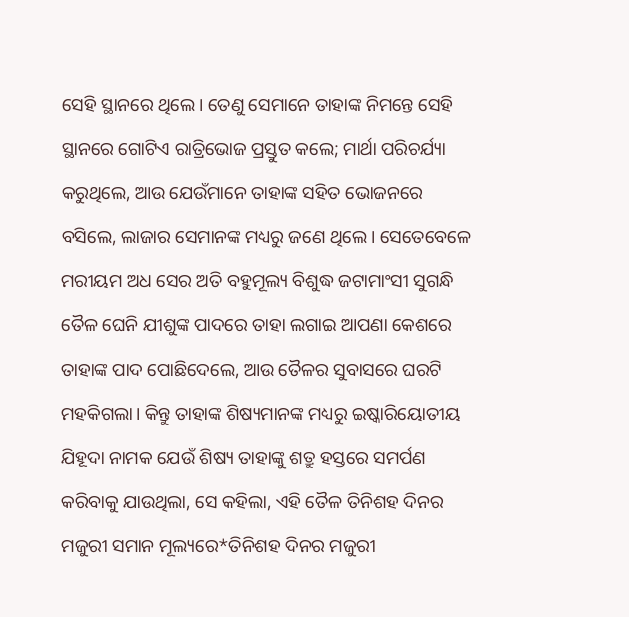ସେହି ସ୍ଥାନରେ ଥିଲେ। ତେଣୁ ସେମାନେ ତାହାଙ୍କ ନିମନ୍ତେ ସେହି ସ୍ଥାନରେ ଗୋଟିଏ ରାତ୍ରିଭୋଜ ପ୍ରସ୍ତୁତ କଲେ; ମାର୍ଥା ପରିଚର୍ଯ୍ୟା କରୁଥିଲେ, ଆଉ ଯେଉଁମାନେ ତାହାଙ୍କ ସହିତ ଭୋଜନରେ ବସିଲେ, ଲାଜାର ସେମାନଙ୍କ ମଧ୍ୟରୁ ଜଣେ ଥିଲେ। ସେତେବେଳେ ମରୀୟମ ଅଧ ସେର ଅତି ବହୁମୂଲ୍ୟ ବିଶୁଦ୍ଧ ଜଟାମାଂସୀ ସୁଗନ୍ଧି ତୈଳ ଘେନି ଯୀଶୁଙ୍କ ପାଦରେ ତାହା ଲଗାଇ ଆପଣା କେଶରେ ତାହାଙ୍କ ପାଦ ପୋଛିଦେଲେ, ଆଉ ତୈଳର ସୁବାସରେ ଘରଟି ମହକିଗଲା। କିନ୍ତୁ ତାହାଙ୍କ ଶିଷ୍ୟମାନଙ୍କ ମଧ୍ୟରୁ ଇଷ୍କାରିୟୋତୀୟ ଯିହୂଦା ନାମକ ଯେଉଁ ଶିଷ୍ୟ ତାହାଙ୍କୁ ଶତ୍ରୁ ହସ୍ତରେ ସମର୍ପଣ କରିବାକୁ ଯାଉଥିଲା, ସେ କହିଲା, ଏହି ତୈଳ ତିନିଶହ ଦିନର ମଜୁରୀ ସମାନ ମୂଲ୍ୟରେ*ତିନିଶହ ଦିନର ମଜୁରୀ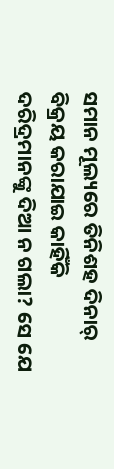ସମାନ ମୂଲ୍ୟରେ ତିନିଶହ ଦିନାର୍ ବିକ୍ରୟ କରାଯାଇ କାହିଁକି ଦରିଦ୍ରମାନଙ୍କୁ ଦିଆ ନ ଗଲା? ସେ ଯେ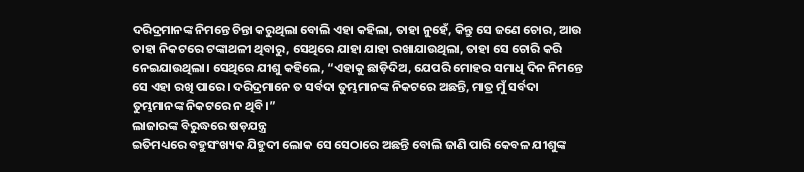ଦରିଦ୍ରମାନଙ୍କ ନିମନ୍ତେ ଚିନ୍ତା କରୁଥିଲା ବୋଲି ଏହା କହିଲା, ତାହା ନୁହେଁ, କିନ୍ତୁ ସେ ଜଣେ ଚୋର, ଆଉ ତାହା ନିକଟରେ ଟଙ୍କାଥଳୀ ଥିବାରୁ, ସେଥିରେ ଯାହା ଯାହା ରଖାଯାଉଥିଲା, ତାହା ସେ ଚୋରି କରି ନେଇଯାଉଥିଲା। ସେଥିରେ ଯୀଶୁ କହିଲେ, “ଏହାକୁ ଛାଡ଼ିଦିଅ, ଯେପରି ମୋହର ସମାଧି ଦିନ ନିମନ୍ତେ ସେ ଏହା ରଖି ପାରେ। ଦରିଦ୍ରମାନେ ତ ସର୍ବଦା ତୁମ୍ଭମାନଙ୍କ ନିକଟରେ ଅଛନ୍ତି, ମାତ୍ର ମୁଁ ସର୍ବଦା ତୁମ୍ଭମାନଙ୍କ ନିକଟରେ ନ ଥିବି।”
ଲାଜାରଙ୍କ ବିରୁଦ୍ଧରେ ଷଡ଼ଯନ୍ତ୍ର
ଇତିମଧ୍ୟରେ ବହୁସଂଖ୍ୟକ ଯିହୁଦୀ ଲୋକ ସେ ସେଠାରେ ଅଛନ୍ତି ବୋଲି ଜାଣି ପାରି କେବଳ ଯୀଶୁଙ୍କ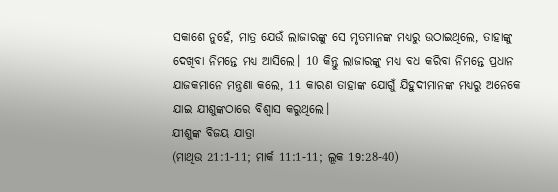ସକାଶେ ନୁହେଁ, ମାତ୍ର ଯେଉଁ ଲାଜାରଙ୍କୁ ସେ ମୃତମାନଙ୍କ ମଧ୍ୟରୁ ଉଠାଇଥିଲେ, ତାହାଙ୍କୁ ଦେଖିବା ନିମନ୍ତେ ମଧ୍ୟ ଆସିଲେ। 10 କିନ୍ତୁ ଲାଜାରଙ୍କୁ ମଧ୍ୟ ବଧ କରିବା ନିମନ୍ତେ ପ୍ରଧାନ ଯାଜକମାନେ ମନ୍ତ୍ରଣା କଲେ, 11 କାରଣ ତାହାଙ୍କ ଯୋଗୁଁ ଯିହୁଦୀମାନଙ୍କ ମଧ୍ୟରୁ ଅନେକେ ଯାଇ ଯୀଶୁଙ୍କଠାରେ ବିଶ୍ୱାସ କରୁଥିଲେ।
ଯୀଶୁଙ୍କ ବିଜୟ ଯାତ୍ରା
(ମାଥିଉ 21:1-11; ମାର୍କ 11:1-11; ଲୂକ 19:28-40)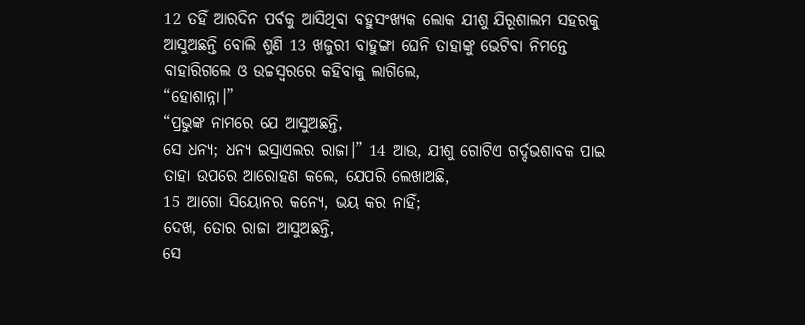12 ତହିଁ ଆରଦିନ ପର୍ବକୁ ଆସିଥିବା ବହୁସଂଖ୍ୟକ ଲୋକ ଯୀଶୁ ଯିରୂଶାଲମ ସହରକୁ ଆସୁଅଛନ୍ତି ବୋଲି ଶୁଣି 13 ଖଜୁରୀ ବାହୁଙ୍ଗା ଘେନି ତାହାଙ୍କୁ ଭେଟିବା ନିମନ୍ତେ ବାହାରିଗଲେ ଓ ଉଚ୍ଚସ୍ୱରରେ କହିବାକୁ ଲାଗିଲେ,
“ହୋଶାନ୍ନା।”
“ପ୍ରଭୁଙ୍କ ନାମରେ ଯେ ଆସୁଅଛନ୍ତି,
ସେ ଧନ୍ୟ; ଧନ୍ୟ ଇସ୍ରାଏଲର ରାଜା।” 14 ଆଉ, ଯୀଶୁ ଗୋଟିଏ ଗର୍ଦ୍ଦଭଶାବକ ପାଇ ତାହା ଉପରେ ଆରୋହଣ କଲେ, ଯେପରି ଲେଖାଅଛି,
15 ଆଗୋ ସିୟୋନର କନ୍ୟେ, ଭୟ କର ନାହିଁ;
ଦେଖ, ତୋର ରାଜା ଆସୁଅଛନ୍ତି,
ସେ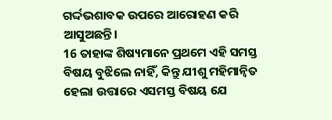ଗର୍ଦ୍ଦଭଶାବକ ଉପରେ ଆରୋହଣ କରି ଆସୁଅଛନ୍ତି।
16 ତାହାଙ୍କ ଶିଷ୍ୟମାନେ ପ୍ରଥମେ ଏହି ସମସ୍ତ ବିଷୟ ବୁଝିଲେ ନାହିଁ, କିନ୍ତୁ ଯୀଶୁ ମହିମାନ୍ୱିତ ହେଲା ଉତ୍ତାରେ ଏସମସ୍ତ ବିଷୟ ଯେ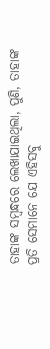ତାହାଙ୍କ ସମ୍ବନ୍ଧରେ ଲେଖାଯାଇଥିଲା, ପୁଣି, ତାହାଙ୍କ ପ୍ରତି ସେମାନେ ଯେ ଏହିସବୁ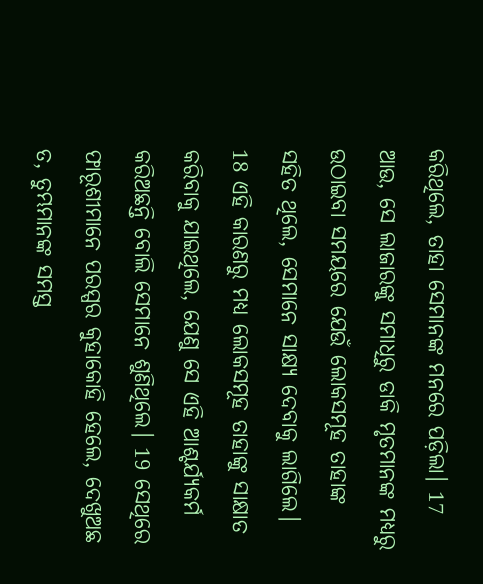କରିଥିଲେ, ତାହା ସେମାନଙ୍କ ମନରେ ପଡ଼ିଲା। 17 ଆଉ, ସେ ଲାଜାରଙ୍କୁ ସମାଧିରୁ ଡାକି ମୃତମାନଙ୍କ ମଧ୍ୟରୁ ଉଠାଇବା ସମୟରେ ଯେଉଁ ଲୋକସମୂହ ତାହାଙ୍କ ସହିତ ଥିଲେ, ସେମାନେ ସାକ୍ଷ୍ୟ ଦେବାକୁ ଲାଗିଲେ। 18 ଏହି କାରଣରୁ ମଧ୍ୟ ଲୋକସମୂହ ତାହାଙ୍କୁ ସାକ୍ଷାତ କରିବାକୁ ଯାଇଥିଲେ, ଯେଣୁ ସେ ଏହି ଆଶ୍ଚର୍ଯ୍ୟକର୍ମ କରିଅଛନ୍ତି ବୋଲି ସେମାନେ ଶୁଣିଥିଲେ। 19 ସେଥିରେ ଫାରୂଶୀମାନେ ପରସ୍ପର କୁହାକୋହି ହେଲେ, ଦେଖୁଅଛ ତ, ତୁମ୍ଭମାନଙ୍କ ସମସ୍ତ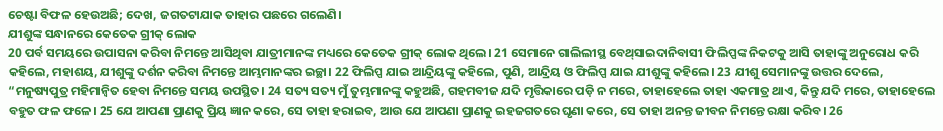ଚେଷ୍ଟା ବିଫଳ ହେଉଅଛି; ଦେଖ, ଜଗତଟାଯାକ ତାହାର ପଛରେ ଗଲେଣି।
ଯୀଶୁଙ୍କ ସନ୍ଧାନରେ କେତେକ ଗ୍ରୀକ୍‍ ଲୋକ
20 ପର୍ବ ସମୟରେ ଉପାସନା କରିବା ନିମନ୍ତେ ଆସିଥିବା ଯାତ୍ରୀମାନଙ୍କ ମଧ୍ୟରେ କେତେକ ଗ୍ରୀକ୍‍ ଲୋକ ଥିଲେ। 21 ସେମାନେ ଗାଲିଲୀସ୍ଥ ବେଥ୍‌ସାଇଦାନିବାସୀ ଫିଲିପ୍ପଙ୍କ ନିକଟକୁ ଆସି ତାହାଙ୍କୁ ଅନୁରୋଧ କରି କହିଲେ, ମହାଶୟ, ଯୀଶୁଙ୍କୁ ଦର୍ଶନ କରିବା ନିମନ୍ତେ ଆମ୍ଭମାନଙ୍କର ଇଚ୍ଛା। 22 ଫିଲିପ୍ପ ଯାଇ ଆନ୍ଦ୍ରିୟଙ୍କୁ କହିଲେ, ପୁଣି, ଆନ୍ଦ୍ରିୟ ଓ ଫିଲିପ୍ପ ଯାଇ ଯୀଶୁଙ୍କୁ କହିଲେ। 23 ଯୀଶୁ ସେମାନଙ୍କୁ ଉତ୍ତର ଦେଲେ, “ମନୁଷ୍ୟପୁତ୍ର ମହିମାନ୍ୱିତ ହେବା ନିମନ୍ତେ ସମୟ ଉପସ୍ଥିତ। 24 ସତ୍ୟ ସତ୍ୟ ମୁଁ ତୁମ୍ଭମାନଙ୍କୁ କହୁଅଛି, ଗହମବୀଜ ଯଦି ମୃତ୍ତିକାରେ ପଡ଼ି ନ ମରେ, ତାହାହେଲେ ତାହା ଏକମାତ୍ର ଥାଏ, କିନ୍ତୁ ଯଦି ମରେ, ତାହାହେଲେ ବହୁତ ଫଳ ଫଳେ। 25 ଯେ ଆପଣା ପ୍ରାଣକୁ ପ୍ରିୟ ଜ୍ଞାନ କରେ, ସେ ତାହା ହରାଇବ, ଆଉ ଯେ ଆପଣା ପ୍ରାଣକୁ ଇହଜଗତରେ ଘୃଣା କରେ, ସେ ତାହା ଅନନ୍ତ ଜୀବନ ନିମନ୍ତେ ରକ୍ଷା କରିବ। 26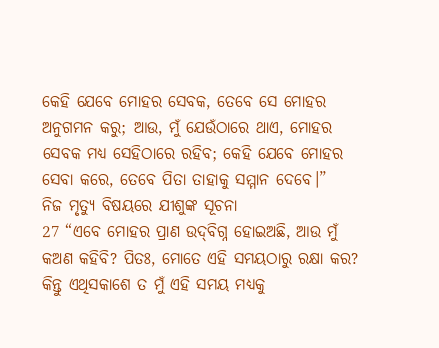କେହି ଯେବେ ମୋହର ସେବକ, ତେବେ ସେ ମୋହର ଅନୁଗମନ କରୁ; ଆଉ, ମୁଁ ଯେଉଁଠାରେ ଥାଏ, ମୋହର ସେବକ ମଧ୍ୟ ସେହିଠାରେ ରହିବ; କେହି ଯେବେ ମୋହର ସେବା କରେ, ତେବେ ପିତା ତାହାକୁ ସମ୍ମାନ ଦେବେ।”
ନିଜ ମୃତ୍ୟୁ ବିଷୟରେ ଯୀଶୁଙ୍କ ସୂଚନା
27 “ଏବେ ମୋହର ପ୍ରାଣ ଉଦ୍‌ବିଗ୍ନ ହୋଇଅଛି, ଆଉ ମୁଁ କଅଣ କହିବି? ପିତଃ, ମୋତେ ଏହି ସମୟଠାରୁ ରକ୍ଷା କର? କିନ୍ତୁ ଏଥିସକାଶେ ତ ମୁଁ ଏହି ସମୟ ମଧ୍ୟକୁ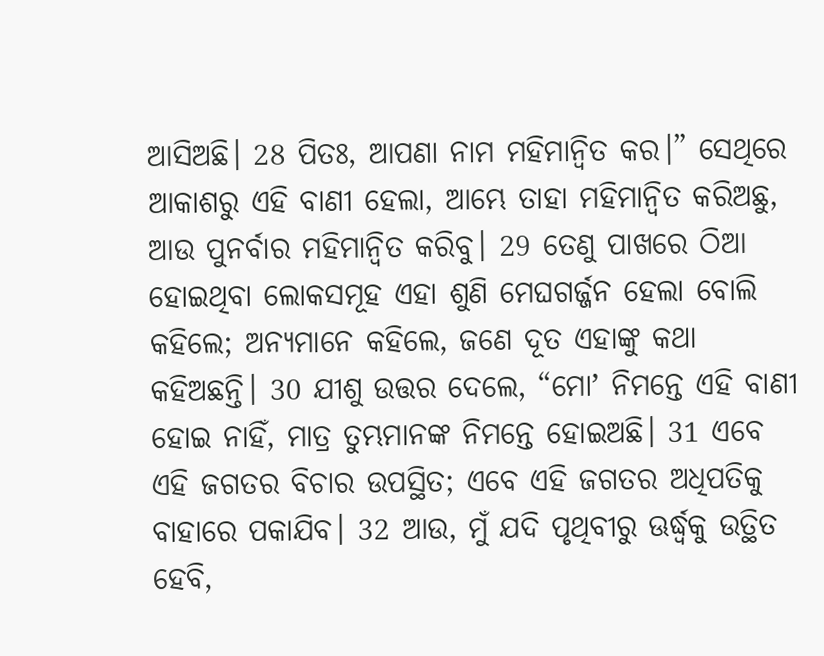ଆସିଅଛି। 28 ପିତଃ, ଆପଣା ନାମ ମହିମାନ୍ୱିତ କର।” ସେଥିରେ ଆକାଶରୁ ଏହି ବାଣୀ ହେଲା, ଆମ୍ଭେ ତାହା ମହିମାନ୍ୱିତ କରିଅଛୁ, ଆଉ ପୁନର୍ବାର ମହିମାନ୍ୱିତ କରିବୁ। 29 ତେଣୁ ପାଖରେ ଠିଆ ହୋଇଥିବା ଲୋକସମୂହ ଏହା ଶୁଣି ମେଘଗର୍ଜ୍ଜନ ହେଲା ବୋଲି କହିଲେ; ଅନ୍ୟମାନେ କହିଲେ, ଜଣେ ଦୂତ ଏହାଙ୍କୁ କଥା କହିଅଛନ୍ତି। 30 ଯୀଶୁ ଉତ୍ତର ଦେଲେ, “ମୋʼ ନିମନ୍ତେ ଏହି ବାଣୀ ହୋଇ ନାହିଁ, ମାତ୍ର ତୁମ୍ଭମାନଙ୍କ ନିମନ୍ତେ ହୋଇଅଛି। 31 ଏବେ ଏହି ଜଗତର ବିଚାର ଉପସ୍ଥିତ; ଏବେ ଏହି ଜଗତର ଅଧିପତିକୁ ବାହାରେ ପକାଯିବ। 32 ଆଉ, ମୁଁ ଯଦି ପୃଥିବୀରୁ ଊର୍ଦ୍ଧ୍ୱକୁ ଉତ୍ଥିତ ହେବି,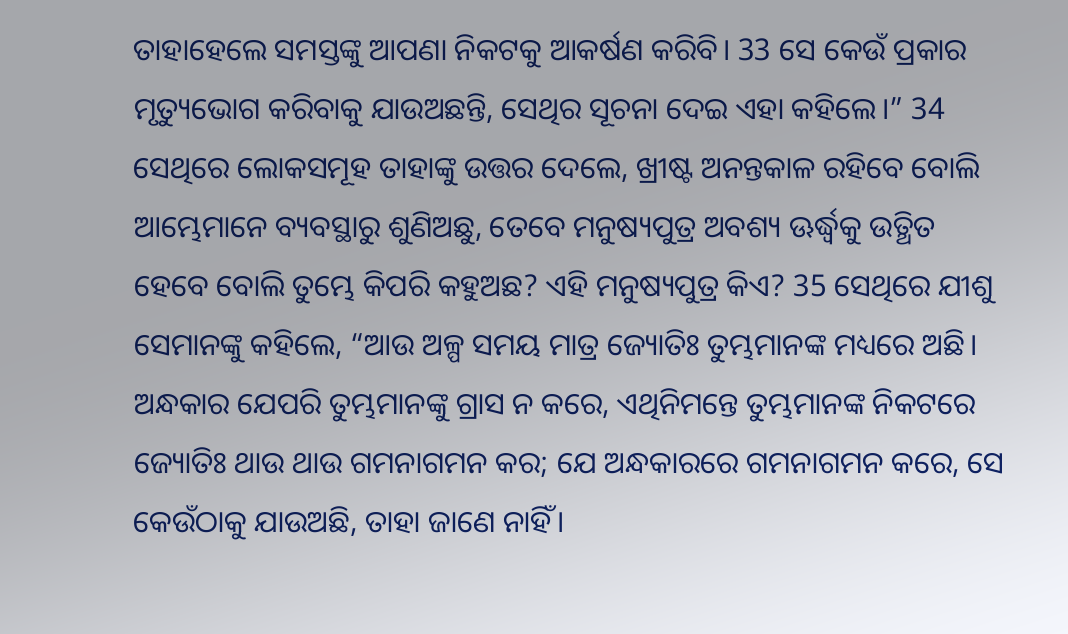ତାହାହେଲେ ସମସ୍ତଙ୍କୁ ଆପଣା ନିକଟକୁ ଆକର୍ଷଣ କରିବି। 33 ସେ କେଉଁ ପ୍ରକାର ମୃତ୍ୟୁଭୋଗ କରିବାକୁ ଯାଉଅଛନ୍ତି, ସେଥିର ସୂଚନା ଦେଇ ଏହା କହିଲେ।” 34 ସେଥିରେ ଲୋକସମୂହ ତାହାଙ୍କୁ ଉତ୍ତର ଦେଲେ, ଖ୍ରୀଷ୍ଟ ଅନନ୍ତକାଳ ରହିବେ ବୋଲି ଆମ୍ଭେମାନେ ବ୍ୟବସ୍ଥାରୁ ଶୁଣିଅଛୁ, ତେବେ ମନୁଷ୍ୟପୁତ୍ର ଅବଶ୍ୟ ଊର୍ଦ୍ଧ୍ୱକୁ ଉତ୍ଥିତ ହେବେ ବୋଲି ତୁମ୍ଭେ କିପରି କହୁଅଛ? ଏହି ମନୁଷ୍ୟପୁତ୍ର କିଏ? 35 ସେଥିରେ ଯୀଶୁ ସେମାନଙ୍କୁ କହିଲେ, “ଆଉ ଅଳ୍ପ ସମୟ ମାତ୍ର ଜ୍ୟୋତିଃ ତୁମ୍ଭମାନଙ୍କ ମଧ୍ୟରେ ଅଛି। ଅନ୍ଧକାର ଯେପରି ତୁମ୍ଭମାନଙ୍କୁ ଗ୍ରାସ ନ କରେ, ଏଥିନିମନ୍ତେ ତୁମ୍ଭମାନଙ୍କ ନିକଟରେ ଜ୍ୟୋତିଃ ଥାଉ ଥାଉ ଗମନାଗମନ କର; ଯେ ଅନ୍ଧକାରରେ ଗମନାଗମନ କରେ, ସେ କେଉଁଠାକୁ ଯାଉଅଛି, ତାହା ଜାଣେ ନାହିଁ।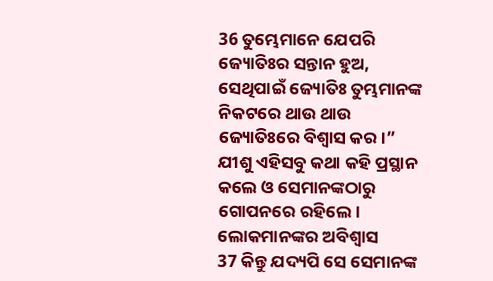36 ତୁମ୍ଭେମାନେ ଯେପରି ଜ୍ୟୋତିଃର ସନ୍ତାନ ହୁଅ, ସେଥିପାଇଁ ଜ୍ୟୋତିଃ ତୁମ୍ଭମାନଙ୍କ ନିକଟରେ ଥାଉ ଥାଉ ଜ୍ୟୋତିଃରେ ବିଶ୍ୱାସ କର।” ଯୀଶୁ ଏହିସବୁ କଥା କହି ପ୍ରସ୍ଥାନ କଲେ ଓ ସେମାନଙ୍କଠାରୁ ଗୋପନରେ ରହିଲେ।
ଲୋକମାନଙ୍କର ଅବିଶ୍ୱାସ
37 କିନ୍ତୁ ଯଦ୍ୟପି ସେ ସେମାନଙ୍କ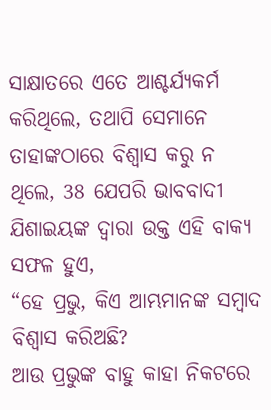ସାକ୍ଷାତରେ ଏତେ ଆଶ୍ଚର୍ଯ୍ୟକର୍ମ କରିଥିଲେ, ତଥାପି ସେମାନେ ତାହାଙ୍କଠାରେ ବିଶ୍ୱାସ କରୁ ନ ଥିଲେ, 38 ଯେପରି ଭାବବାଦୀ ଯିଶାଇୟଙ୍କ ଦ୍ୱାରା ଉକ୍ତ ଏହି ବାକ୍ୟ ସଫଳ ହୁଏ,
“ହେ ପ୍ରଭୁ, କିଏ ଆମ୍ଭମାନଙ୍କ ସମ୍ବାଦ ବିଶ୍ୱାସ କରିଅଛି?
ଆଉ ପ୍ରଭୁଙ୍କ ବାହୁ କାହା ନିକଟରେ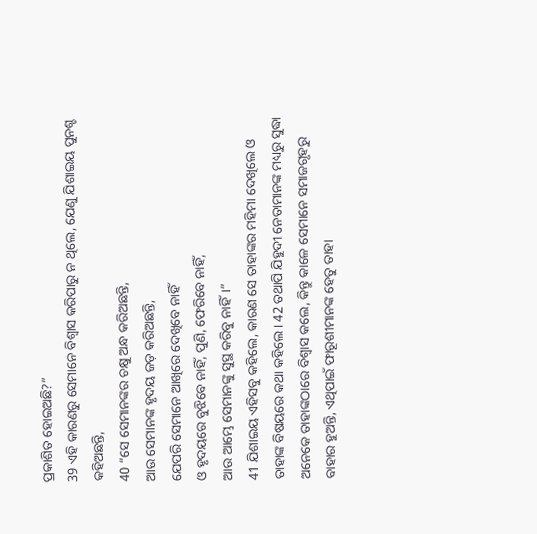ପ୍ରକାଶିତ ହୋଇଅଛି?”
39 ଏହି କାରଣରୁ ସେମାନେ ବିଶ୍ୱାସ କରିପାରୁ ନ ଥିଲେ, ଯେଣୁ ଯିଶାଇୟ ପୁନଶ୍ଚ କହିଅଛନ୍ତି,
40 “ସେ ସେମାନଙ୍କର ଚକ୍ଷୁ ଅନ୍ଧ କରିଅଛନ୍ତି,
ଆଉ ସେମାନଙ୍କ ହୃଦୟ ଜଡ଼ କରିଅଛନ୍ତି,
ଯେପରି ସେମାନେ ଆଖିରେ ଦେଖିବେ ନାହିଁ
ଓ ହୃଦୟରେ ବୁଝିବେ ନାହିଁ, ପୁଣି, ଫେରିବେ ନାହିଁ,
ଆଉ ଆମ୍ଭେ ସେମାନଙ୍କୁ ସୁସ୍ଥ କରିବୁ ନାହିଁ।”
41 ଯିଶାଇୟ ଏହିସବୁ କହିଲେ, କାରଣ ସେ ତାହାଙ୍କର ମହିମା ଦେଖିଲେ ଓ ତାହାଙ୍କ ବିଷୟରେ କଥା କହିଲେ। 42 ତଥାପି ଯିହୁଦୀ ନେତାମାନଙ୍କ ମଧ୍ୟରୁ ସୁଦ୍ଧା ଅନେକେ ତାହାଙ୍କଠାରେ ବିଶ୍ୱାସ କଲେ, କିନ୍ତୁ କାଳେ ସେମାନେ ସମାଜଗୃହରୁ ବାହାର ହୁଅନ୍ତି, ଏଥିପାଇଁ ଫାରୂଶୀମାନଙ୍କ ହେତୁ ତାହା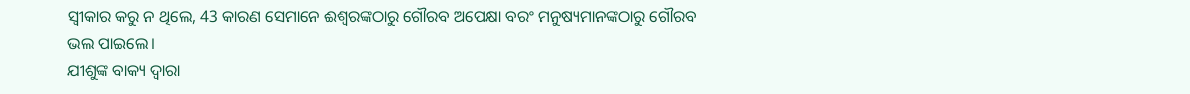ସ୍ୱୀକାର କରୁ ନ ଥିଲେ, 43 କାରଣ ସେମାନେ ଈଶ୍ବରଙ୍କଠାରୁ ଗୌରବ ଅପେକ୍ଷା ବରଂ ମନୁଷ୍ୟମାନଙ୍କଠାରୁ ଗୌରବ ଭଲ ପାଇଲେ।
ଯୀଶୁଙ୍କ ବାକ୍ୟ ଦ୍ୱାରା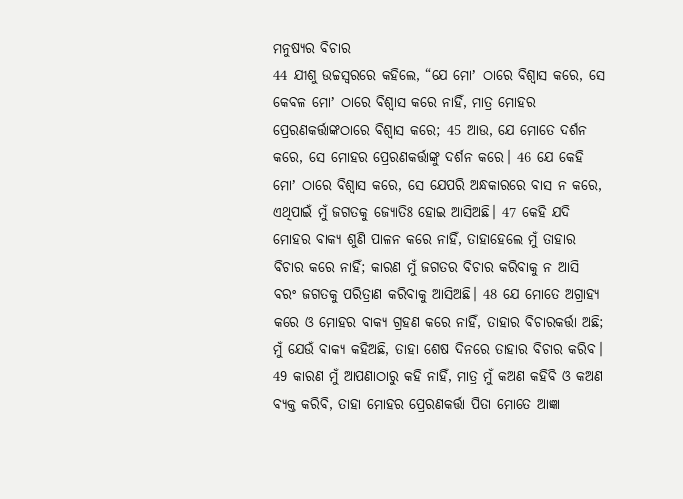ମନୁଷ୍ୟର ବିଚାର
44 ଯୀଶୁ ଉଚ୍ଚସ୍ୱରରେ କହିଲେ, “ଯେ ମୋʼ ଠାରେ ବିଶ୍ୱାସ କରେ, ସେ କେବଳ ମୋʼ ଠାରେ ବିଶ୍ୱାସ କରେ ନାହିଁ, ମାତ୍ର ମୋହର ପ୍ରେରଣକର୍ତ୍ତାଙ୍କଠାରେ ବିଶ୍ୱାସ କରେ; 45 ଆଉ, ଯେ ମୋତେ ଦର୍ଶନ କରେ, ସେ ମୋହର ପ୍ରେରଣକର୍ତ୍ତାଙ୍କୁ ଦର୍ଶନ କରେ। 46 ଯେ କେହି ମୋʼ ଠାରେ ବିଶ୍ୱାସ କରେ, ସେ ଯେପରି ଅନ୍ଧକାରରେ ବାସ ନ କରେ, ଏଥିପାଇଁ ମୁଁ ଜଗତକୁ ଜ୍ୟୋତିଃ ହୋଇ ଆସିଅଛି। 47 କେହି ଯଦି ମୋହର ବାକ୍ୟ ଶୁଣି ପାଳନ କରେ ନାହିଁ, ତାହାହେଲେ ମୁଁ ତାହାର ବିଚାର କରେ ନାହିଁ; କାରଣ ମୁଁ ଜଗତର ବିଚାର କରିବାକୁ ନ ଆସି ବରଂ ଜଗତକୁ ପରିତ୍ରାଣ କରିବାକୁ ଆସିଅଛି। 48 ଯେ ମୋତେ ଅଗ୍ରାହ୍ୟ କରେ ଓ ମୋହର ବାକ୍ୟ ଗ୍ରହଣ କରେ ନାହିଁ, ତାହାର ବିଚାରକର୍ତ୍ତା ଅଛି; ମୁଁ ଯେଉଁ ବାକ୍ୟ କହିଅଛି, ତାହା ଶେଷ ଦିନରେ ତାହାର ବିଚାର କରିବ। 49 କାରଣ ମୁଁ ଆପଣାଠାରୁ କହି ନାହିଁ, ମାତ୍ର ମୁଁ କଅଣ କହିବି ଓ କଅଣ ବ୍ୟକ୍ତ କରିବି, ତାହା ମୋହର ପ୍ରେରଣକର୍ତ୍ତା ପିତା ମୋତେ ଆଜ୍ଞା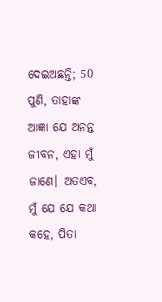ଦେଇଅଛନ୍ତି; 50 ପୁଣି, ତାହାଙ୍କ ଆଜ୍ଞା ଯେ ଅନନ୍ତ ଜୀବନ, ଏହା ମୁଁ ଜାଣେ। ଅତଏବ, ମୁଁ ଯେ ଯେ କଥା କହେ, ପିତା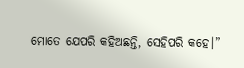ମୋତେ ଯେପରି କହିଅଛନ୍ତି, ସେହିପରି କହେ।”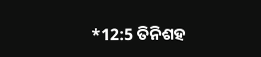*12:5 ତିନିଶହ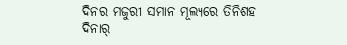ଦିନର ମଜୁରୀ ସମାନ ମୂଲ୍ୟରେ ତିନିଶହ ଦିନାର୍